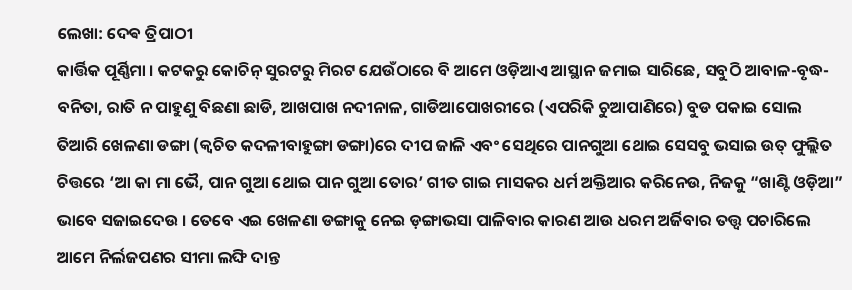ଲେଖା: ଦେଵ ତ୍ରିପାଠୀ
କାର୍ତ୍ତିକ ପୂର୍ଣ୍ଣିମା । କଟକରୁ କୋଚିନ୍ ସୁରଟରୁ ମିରଟ ଯେଉଁଠାରେ ବି ଆମେ ଓଡ଼ିଆଏ ଆସ୍ଥାନ ଜମାଇ ସାରିଛେ, ସବୁଠି ଆବାଳ-ବୃଦ୍ଧ-ବନିତା, ରାତି ନ ପାହୁଣୁ ବିଛଣା ଛାଡି, ଆଖପାଖ ନଦୀନାଳ, ଗାଡିଆପୋଖରୀରେ (ଏପରିକି ଚୁଆପାଣିରେ) ବୁଡ ପକାଇ ସୋଲ ତିଆରି ଖେଳଣା ଡଙ୍ଗା (କ୍ଵଚିତ କଦଳୀବାହୁଙ୍ଗା ଡଙ୍ଗା)ରେ ଦୀପ ଜାଳି ଏବଂ ସେଥିରେ ପାନଗୁଆ ଥୋଇ ସେସବୁ ଭସାଇ ଉତ୍ ଫୁଲ୍ଲିତ ଚିତ୍ତରେ ‘ଆ କା ମା ଭୈ, ପାନ ଗୁଆ ଥୋଇ ପାନ ଗୁଆ ତୋର’ ଗୀତ ଗାଇ ମାସକର ଧର୍ମ ଅକ୍ତିଆର କରିନେଉ, ନିଜକୁ “ଖାଣ୍ଟି ଓଡ଼ିଆ” ଭାବେ ସଜାଇଦେଉ । ତେବେ ଏଇ ଖେଳଣା ଡଙ୍ଗାକୁ ନେଇ ଡ଼ଙ୍ଗାଭସା ପାଳିବାର କାରଣ ଆଉ ଧରମ ଅର୍ଜିବାର ତତ୍ତ୍ଵ ପଚାରିଲେ ଆମେ ନିର୍ଲଜପଣର ସୀମା ଲଙ୍ଘି ଦାନ୍ତ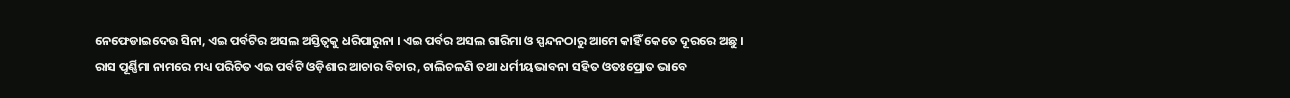ନେଫେଡାଇଦେଉ ସିନା, ଏଇ ପର୍ବଟିର ଅସଲ ଅସ୍ତିତ୍ବକୁ ଧରିପାରୁନା । ଏଇ ପର୍ବର ଅସଲ ଗାରିମା ଓ ସ୍ପନ୍ଦନଠାରୁ ଆମେ କାହିଁ କେତେ ଦୂରରେ ଅଛୁ ।
ରାସ ପୂର୍ଣ୍ଣିମା ନାମରେ ମଧ୍ୟ ପରିଚିତ ଏଇ ପର୍ବଟି ଓଡ଼ିଶାର ଆଚାର ବିଚାର, ଚାଲିଚଳଣି ତଥା ଧର୍ମୀୟଭାବନା ସହିତ ଓତଃପ୍ରୋତ ଭାବେ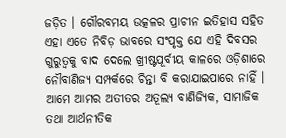ଜଡ଼ିତ । ଗୌରବମୟ ଉତ୍କଳର ପ୍ରାଚୀନ ଇତିହାସ ସହିତ ଏହା ଏତେ ନିବିଡ଼ ଭାବରେ ସଂପୃକ୍ତ ଯେ ଏହି ଦିବସର ଗୁରୁତ୍ଵକୁ ବାଦ ଦେଲେ ଖ୍ରୀଷ୍ଟପୂର୍ବୀୟ କାଳରେ ଓଡ଼ିଶାରେ ନୌବାଣିଜ୍ୟ ସମ୍ପର୍କରେ ଚିନ୍ତା ବି କରାଯାଇପାରେ ନାହିଁ । ଆମେ ଆମର ଅତୀତର ଅତୂଲ୍ୟ ବାଣିଜ୍ୟିକ, ସାମାଜିକ ତଥା ଆର୍ଥନୀତିକ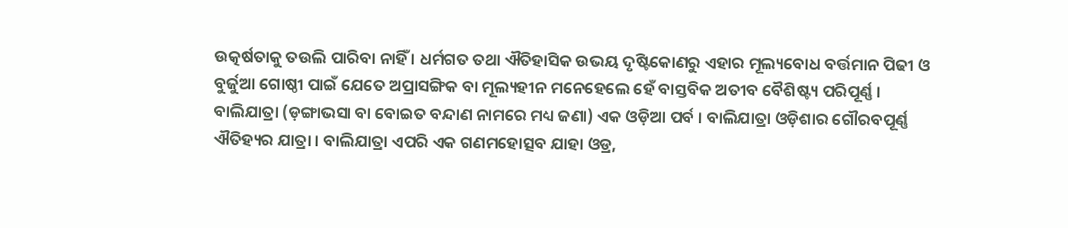ଉତ୍କର୍ଷତାକୁ ତଉଲି ପାରିବା ନାହିଁ । ଧର୍ମଗତ ତଥା ଐତିହାସିକ ଉଭୟ ଦୃଷ୍ଟିକୋଣରୁ ଏହାର ମୂଲ୍ୟବୋଧ ବର୍ତ୍ତମାନ ପିଢୀ ଓ ବୁର୍ଜୁଆ ଗୋଷ୍ଠୀ ପାଇଁ ଯେତେ ଅପ୍ରାସଙ୍ଗିକ ବା ମୂଲ୍ୟହୀନ ମନେହେଲେ ହେଁ ବାସ୍ତବିକ ଅତୀବ ବୈଶିଷ୍ଟ୍ୟ ପରିପୂର୍ଣ୍ଣ ।
ବାଲିଯାତ୍ରା (ଡ଼ଙ୍ଗାଭସା ବା ବୋଇତ ବନ୍ଦାଣ ନାମରେ ମଧ୍ୟ ଜଣା) ଏକ ଓଡ଼ିଆ ପର୍ବ । ବାଲିଯାତ୍ରା ଓଡ଼ିଶାର ଗୌରବପୂର୍ଣ୍ଣ ଐତିହ୍ୟର ଯାତ୍ରା । ବାଲିଯାତ୍ରା ଏପରି ଏକ ଗଣମହୋତ୍ସବ ଯାହା ଓଡ୍ର,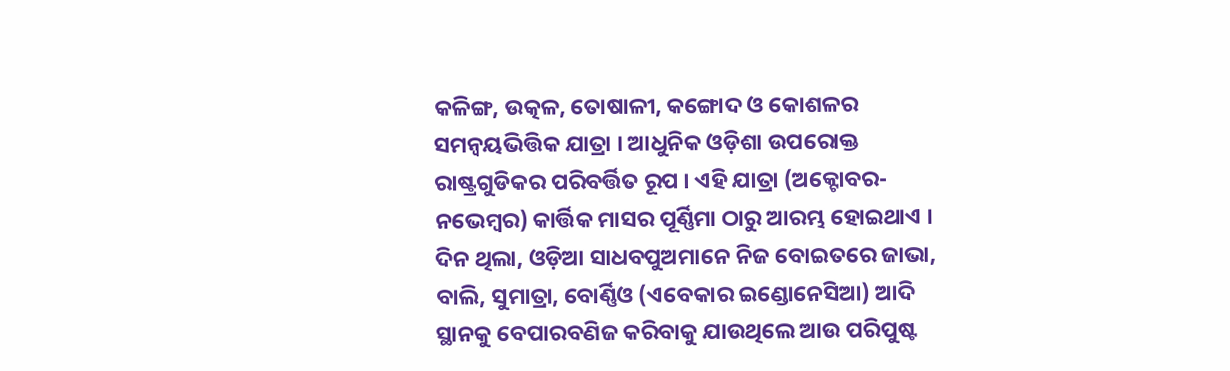କଳିଙ୍ଗ, ଉତ୍କଳ, ତୋଷାଳୀ, କଙ୍ଗୋଦ ଓ କୋଶଳର ସମନ୍ଵୟଭିତ୍ତିକ ଯାତ୍ରା । ଆଧୁନିକ ଓଡ଼ିଶା ଉପରୋକ୍ତ ରାଷ୍ଟ୍ରଗୁଡିକର ପରିବର୍ତ୍ତିତ ରୂପ । ଏହି ଯାତ୍ରା (ଅକ୍ଟୋବର-ନଭେମ୍ବର) କାର୍ତ୍ତିକ ମାସର ପୂର୍ଣ୍ଣିମା ଠାରୁ ଆରମ୍ଭ ହୋଇଥାଏ ।
ଦିନ ଥିଲା, ଓଡ଼ିଆ ସାଧବପୁଅମାନେ ନିଜ ବୋଇତରେ ଜାଭା, ବାଲି, ସୁମାତ୍ରା, ବୋର୍ଣ୍ଣିଓ (ଏବେକାର ଇଣ୍ଡୋନେସିଆ) ଆଦି ସ୍ଥାନକୁ ବେପାରବଣିଜ କରିବାକୁ ଯାଉଥିଲେ ଆଉ ପରିପୁଷ୍ଟ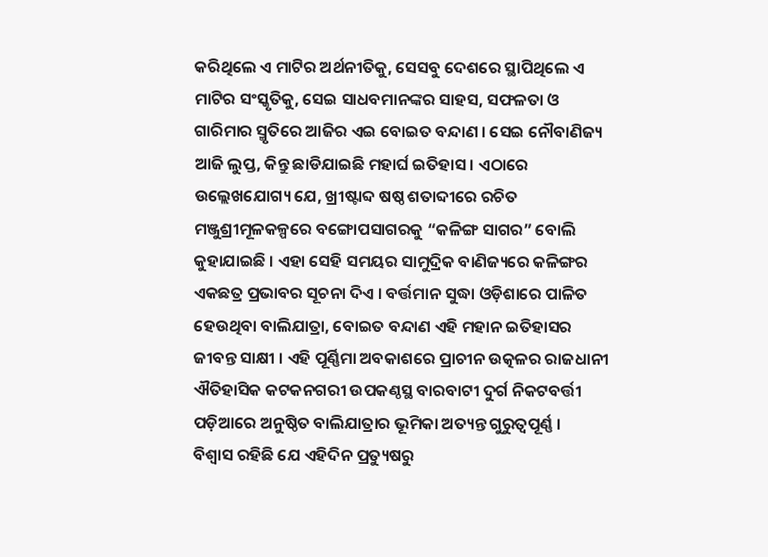କରିଥିଲେ ଏ ମାଟିର ଅର୍ଥନୀତିକୁ, ସେସବୁ ଦେଶରେ ସ୍ଥାପିଥିଲେ ଏ ମାଟିର ସଂସ୍କୃତିକୁ, ସେଇ ସାଧବମାନଙ୍କର ସାହସ, ସଫଳତା ଓ ଗାରିମାର ସ୍ମୃତିରେ ଆଜିର ଏଇ ବୋଇତ ବନ୍ଦାଣ । ସେଇ ନୌବାଣିଜ୍ୟ ଆଜି ଲୁପ୍ତ, କିନ୍ତୁ ଛାଡିଯାଇଛି ମହାର୍ଘ ଇତିହାସ । ଏଠାରେ ଉଲ୍ଲେଖଯୋଗ୍ୟ ଯେ, ଖ୍ରୀଷ୍ଟାବ୍ଦ ଷଷ୍ଠ ଶତାବ୍ଦୀରେ ରଚିତ ମଞ୍ଜୁଶ୍ରୀମୂଳକଳ୍ପରେ ବଙ୍ଗୋପସାଗରକୁ “କଳିଙ୍ଗ ସାଗର” ବୋଲି କୁହାଯାଇଛି । ଏହା ସେହି ସମୟର ସାମୁଦ୍ରିକ ବାଣିଜ୍ୟରେ କଳିଙ୍ଗର ଏକଛତ୍ର ପ୍ରଭାବର ସୂଚନା ଦିଏ । ବର୍ତ୍ତମାନ ସୁଦ୍ଧା ଓଡ଼ିଶାରେ ପାଳିତ ହେଉଥିବା ବାଲିଯାତ୍ରା, ବୋଇତ ବନ୍ଦାଣ ଏହି ମହାନ ଇତିହାସର ଜୀବନ୍ତ ସାକ୍ଷୀ । ଏହି ପୂର୍ଣ୍ଣିମା ଅବକାଶରେ ପ୍ରାଚୀନ ଉତ୍କଳର ରାଜଧାନୀ ଐତିହାସିକ କଟକନଗରୀ ଉପକଣ୍ଠସ୍ଥ ବାରବାଟୀ ଦୁର୍ଗ ନିକଟବର୍ତ୍ତୀ ପଡ଼ିଆରେ ଅନୁଷ୍ଠିତ ବାଲିଯାତ୍ରାର ଭୂମିକା ଅତ୍ୟନ୍ତ ଗୁରୁତ୍ଵପୂର୍ଣ୍ଣ ।
ବିଶ୍ଵାସ ରହିଛି ଯେ ଏହିଦିନ ପ୍ରତ୍ୟୁଷରୁ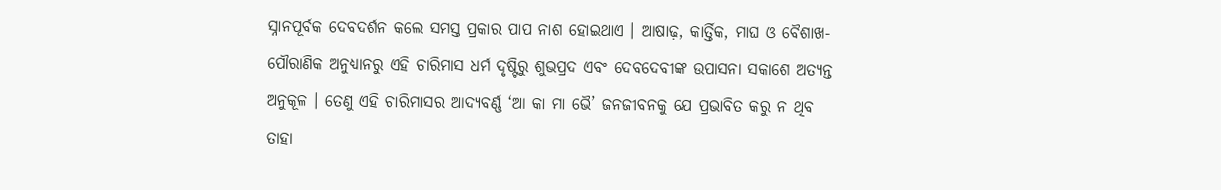ସ୍ନାନପୂର୍ବକ ଦେବଦର୍ଶନ କଲେ ସମସ୍ତ ପ୍ରକାର ପାପ ନାଶ ହୋଇଥାଏ । ଆଷାଢ଼, କାର୍ତ୍ତିକ, ମାଘ ଓ ବୈଶାଖ- ପୌରାଣିକ ଅନୁଧ୍ୟାନରୁ ଏହି ଚାରିମାସ ଧର୍ମ ଦୃଷ୍ଟିରୁ ଶୁଭପ୍ରଦ ଏବଂ ଦେବଦେବୀଙ୍କ ଉପାସନା ସକାଶେ ଅତ୍ୟନ୍ତ ଅନୁକୂଳ । ତେଣୁ ଏହି ଚାରିମାସର ଆଦ୍ୟବର୍ଣ୍ଣ ‘ଆ କା ମା ଭୈ’ ଜନଜୀବନକୁ ଯେ ପ୍ରଭାବିତ କରୁ ନ ଥିବ ତାହା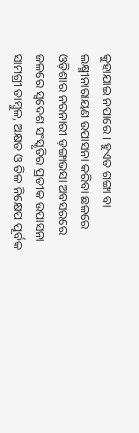କୁହାଯାଇ ନପାରେ । ହୁଏତ ଗଙ୍ଗା ବା ଲକ୍ଷ୍ମୀନାରାୟଣ ଉପାସନା କରିବା ଛଳରେ ଓଡ଼ିଶାର ନରନାରୀ ଡ଼ଙ୍ଗାଭସା ଅବସରରେ ଜଳରେ ସ୍ଵଦେଶ ସଂସ୍କୃତିର ପ୍ରତୀକ ଉପାସନା ସାମଗ୍ରୀ ତାମ୍ବୁଳ, ଅକ୍ଷତ ଓ ତିଳ ନିକ୍ଷେପ ପୂର୍ବକ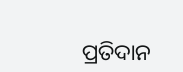ପ୍ରତିଦାନ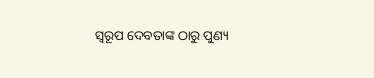ସ୍ଵରୂପ ଦେବତାଙ୍କ ଠାରୁ ପୁଣ୍ୟ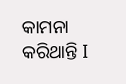କାମନା କରିଥାନ୍ତି I